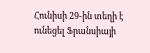Հունիսի 29-ին տեղի է ունեցել Ֆրանսիայի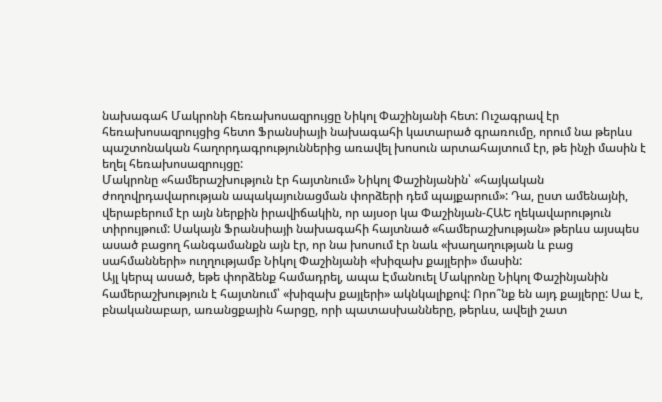նախագահ Մակրոնի հեռախոսազրույցը Նիկոլ Փաշինյանի հետ: Ուշագրավ էր հեռախոսազրույցից հետո Ֆրանսիայի նախագահի կատարած գրառումը, որում նա թերևս պաշտոնական հաղորդագրություններից առավել խոսուն արտահայտում էր, թե ինչի մասին է եղել հեռախոսազրույցը:
Մակրոնը «համերաշխություն էր հայտնում» Նիկոլ Փաշինյանին՝ «հայկական ժողովրդավարության ապակայունացման փորձերի դեմ պայքարում»: Դա, ըստ ամենայնի, վերաբերում էր այն ներքին իրավիճակին, որ այսօր կա Փաշինյան-ՀԱԵ ղեկավարություն տիրույթում: Սակայն Ֆրանսիայի նախագահի հայտնած «համերաշխության» թերևս այսպես ասած բացող հանգամանքն այն էր, որ նա խոսում էր նաև «խաղաղության և բաց սահմանների» ուղղությամբ Նիկոլ Փաշինյանի «խիզախ քայլերի» մասին:
Այլ կերպ ասած, եթե փորձենք համադրել, ապա Էմանուել Մակրոնը Նիկոլ Փաշինյանին համերաշխություն է հայտնում՝ «խիզախ քայլերի» ակնկալիքով: Որո՞նք են այդ քայլերը: Սա է, բնականաբար, առանցքային հարցը, որի պատասխանները, թերևս, ավելի շատ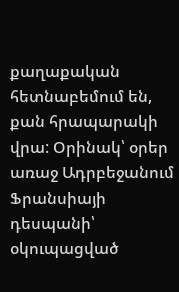քաղաքական հետնաբեմում են, քան հրապարակի վրա: Օրինակ՝ օրեր առաջ Ադրբեջանում Ֆրանսիայի դեսպանի՝ օկուպացված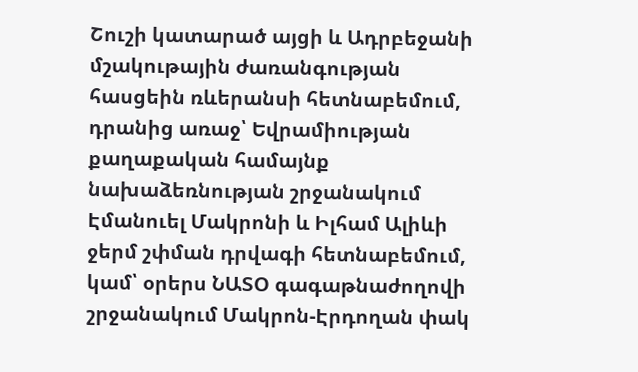Շուշի կատարած այցի և Ադրբեջանի մշակութային ժառանգության հասցեին ռևերանսի հետնաբեմում, դրանից առաջ՝ Եվրամիության քաղաքական համայնք նախաձեռնության շրջանակում Էմանուել Մակրոնի և Իլհամ Ալիևի ջերմ շփման դրվագի հետնաբեմում, կամ՝ օրերս ՆԱՏՕ գագաթնաժողովի շրջանակում Մակրոն-Էրդողան փակ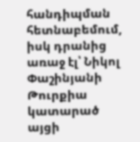հանդիպման հետնաբեմում, իսկ դրանից առաջ էլ՝ Նիկոլ Փաշինյանի Թուրքիա կատարած այցի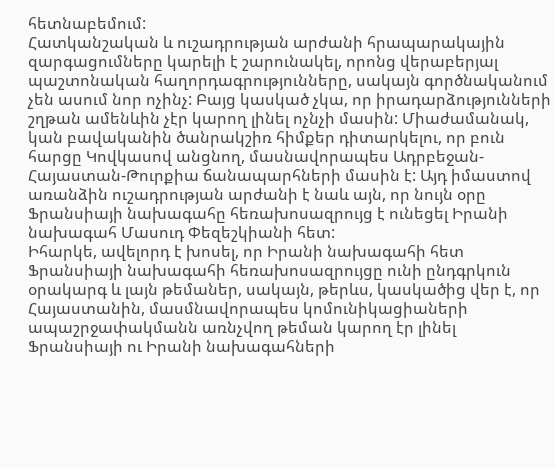հետնաբեմում:
Հատկանշական և ուշադրության արժանի հրապարակային զարգացումները կարելի է շարունակել, որոնց վերաբերյալ պաշտոնական հաղորդագրությունները, սակայն գործնականում չեն ասում նոր ոչինչ: Բայց կասկած չկա, որ իրադարձությունների շղթան ամենևին չէր կարող լինել ոչնչի մասին: Միաժամանակ, կան բավականին ծանրակշիռ հիմքեր դիտարկելու, որ բուն հարցը Կովկասով անցնող, մասնավորապես Ադրբեջան-Հայաստան-Թուրքիա ճանապարհների մասին է: Այդ իմաստով առանձին ուշադրության արժանի է նաև այն, որ նույն օրը Ֆրանսիայի նախագահը հեռախոսազրույց է ունեցել Իրանի նախագահ Մասուդ Փեզեշկիանի հետ:
Իհարկե, ավելորդ է խոսել, որ Իրանի նախագահի հետ Ֆրանսիայի նախագահի հեռախոսազրույցը ունի ընդգրկուն օրակարգ և լայն թեմաներ, սակայն, թերևս, կասկածից վեր է, որ Հայաստանին, մասմնավորապես կոմունիկացիաների ապաշրջափակմանն առնչվող թեման կարող էր լինել Ֆրանսիայի ու Իրանի նախագահների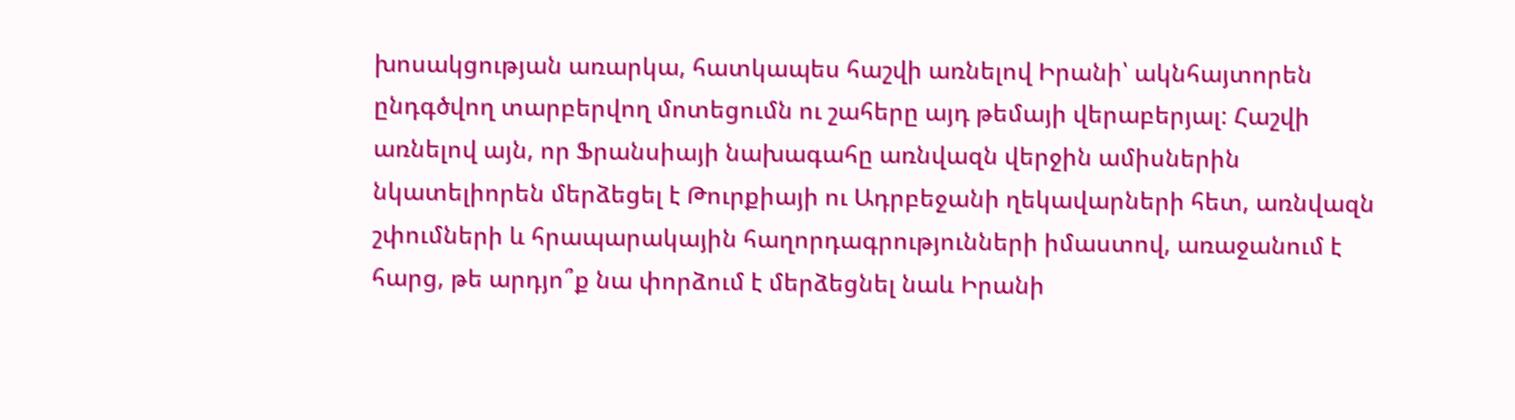խոսակցության առարկա, հատկապես հաշվի առնելով Իրանի՝ ակնհայտորեն ընդգծվող տարբերվող մոտեցումն ու շահերը այդ թեմայի վերաբերյալ: Հաշվի առնելով այն, որ Ֆրանսիայի նախագահը առնվազն վերջին ամիսներին նկատելիորեն մերձեցել է Թուրքիայի ու Ադրբեջանի ղեկավարների հետ, առնվազն շփումների և հրապարակային հաղորդագրությունների իմաստով, առաջանում է հարց, թե արդյո՞ք նա փորձում է մերձեցնել նաև Իրանի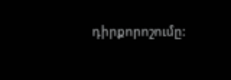դիրքորոշումը: